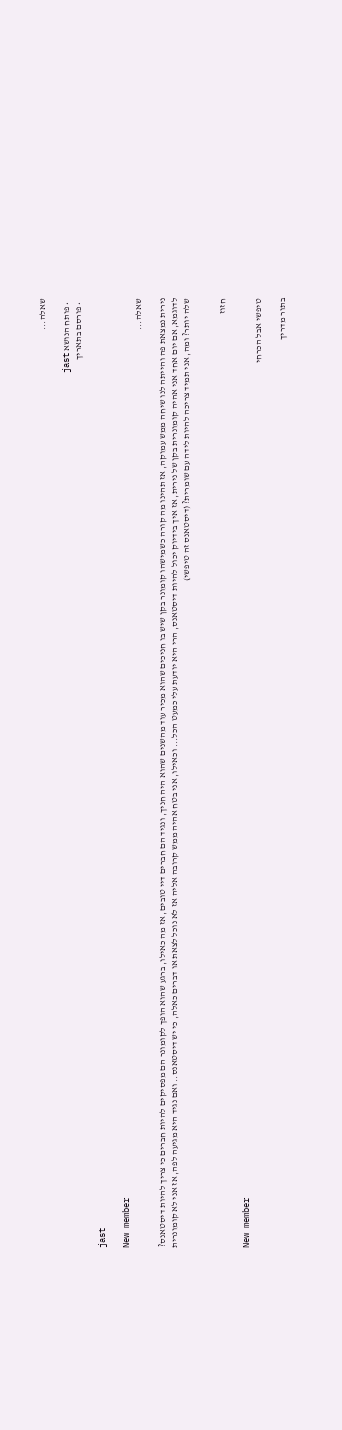שאלה...

  • פותח הנושא jast
  • פורסם בתאריך

jast

New member
שאלה...

נירית נמצאת פה והייתה לנו שיחה ממש עמוקה, אז תהינו מה קורה כשמישהו קומונר בקן שיש בו חניכים שהוא מכיר עוד מהשנים שהוא היה חניך, ונגיד הם חברים דיי טובים, אז מה כאילו, ברגע שהוא הופך לקומונר הם מפסיקים להיות חברים כי צריך להיות דיסטאנס? לדוגמא, אם יום אחד אני אהיה קומונרית בקן של נירית, אז איך בידיוק יכול להיות דיסטאנס, הרי היא יודעת עלי כמעט הכל... וכאילו, אני בטח אהיה ממש קרובה אליה אז לא נוכל לצאת או דברים כאלה, כי יש דיסטאנס.. ואם נגיד היא מגיעה לפה, אז אני לא קומונרית שלה יותר? ומה, אני תמיד צריכה להיות לידה עם שומרית? (דיסטאנס זה טיפשי)


חזוז

New member
טיפשי אבל הכרחי

בתור מדריך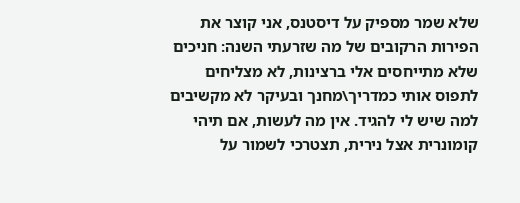שלא שמר מספיק על דיסטנס, אני קוצר את הפירות הרקובים של מה שזרעתי השנה: חניכים שלא מתייחסים אלי ברצינות, לא מצליחים לתפוס אותי כמדריך\מחנך ובעיקר לא מקשיבים למה שיש לי להגיד. אין מה לעשות, אם תיהי קומונרית אצל נירית, תצטרכי לשמור על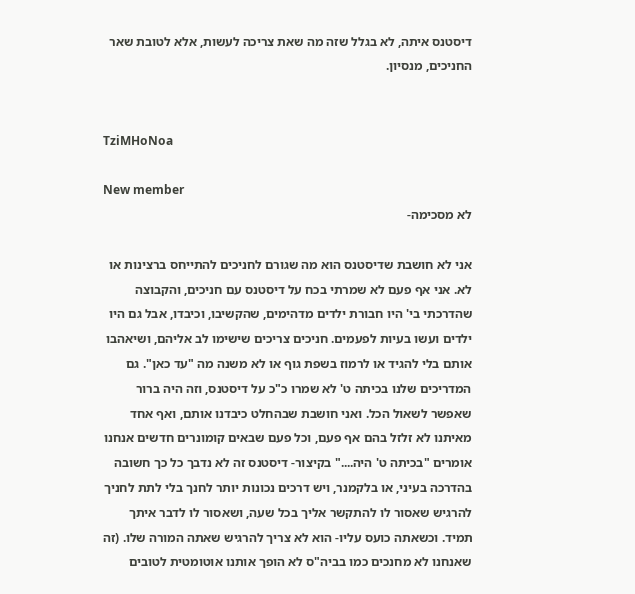דיסטנס איתה, לא בגלל שזה מה שאת צריכה לעשות, אלא לטובת שאר החניכים, מנסיון.


TziMHoNoa

New member
לא מסכימה-

אני לא חושבת שדיסטנס הוא מה שגורם לחניכים להתייחס ברצינות או לא. אני אף פעם לא שמרתי בכח על דיסטנס עם חניכים, והקבוצה שהדרכתי בי' היו חבורת ילדים מדהימים, שהקשיבו, וכיבדו, אבל גם היו ילדים ועשו בעיות לפעמים. חניכים צריכים שישימו לב אליהם, ושיאהבו אותם בלי להגיד או לרמוז בשפת גוף או לא משנה מה "עד כאן". גם המדריכים שלנו בכיתה ט' לא שמרו כ"כ על דיסטנס, וזה היה ברור שאפשר לשאול הכל. ואני חושבת שבהחלט כיבדנו אותם, ואף אחד מאיתנו לא זלזל בהם אף פעם, וכל פעם שבאים קומונרים חדשים אנחנו אומרים "בכיתה ט' היה...." בקיצור- דיסטנס זה לא נדבך כל כך חשובה בהדרכה בעיני, או בלקמנר, ויש דרכים נכונות יותר לחנך בלי לתת לחניך להרגיש שאסור לו להתקשר אליך בכל שעה, ושאסור לו לדבר איתך תמיד. וכשאתה כועס עליו- הוא לא צריך להרגיש שאתה המורה שלו. (זה שאנחנו לא מחנכים כמו בביה"ס לא הופך אותנו אוטומטית לטובים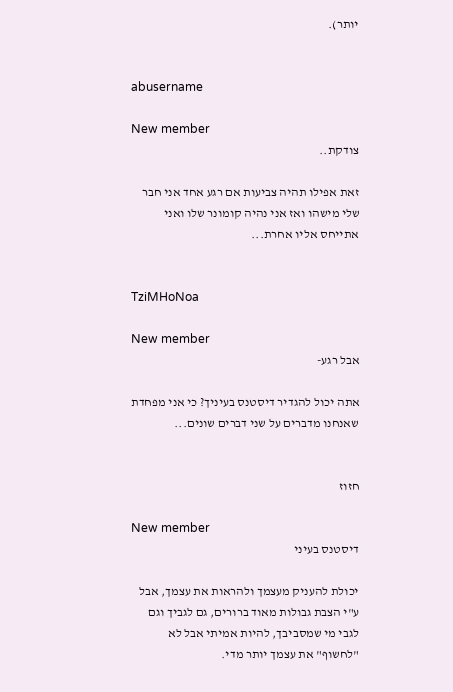יותר).


abusername

New member
צודקת..

זאת אפילו תהיה צביעות אם רגע אחד אני חבר שלי מישהו ואז אני נהיה קומונר שלו ואני אתייחס אליו אחרת...


TziMHoNoa

New member
אבל רגע-

אתה יכול להגדיר דיסטנס בעיניך? כי אני מפחדת שאנחנו מדברים על שני דברים שונים...


חזוז

New member
דיסטנס בעיני

יכולת להעניק מעצמך ולהראות את עצמך, אבל ע"י הצבת גבולות מאוד ברורים, גם לגביך וגם לגבי מי שמסביבך, להיות אמיתי אבל לא "לחשוף" את עצמך יותר מדי.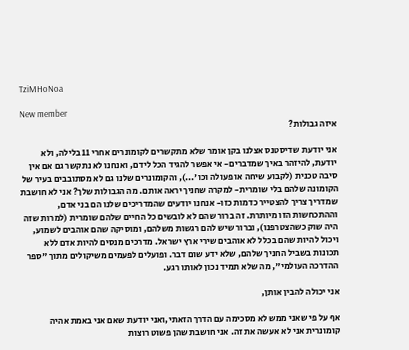TziMHoNoa

New member
איזה גבולות?

אני יודעת שדיסטנס אצלנו בקן אומר שלא מתקשרים לקומונרים אחרי 11 בלילה, ולא יודעת, להיזהר באיך שמדברים- אי אפשר להגיד הכל לידם, ואנחנו לא נתקשר גם אם אין סיבה טכנית (לקבוע שיחה או פעולה וכו'...), והקומונרים שלנו גם לא מסתובבים בעיר של הקומונה שלהם בלי שומרית- למקרה שחניך יראה אותם. מה הגבולות שלך? אני לא חושבת שמדריך צריך להצטייר כדמות כזו- אנחנו יודעים שהמדריכים שלנו הם בני אדם, וההתכחשות הזו מיותרת. זה ברור שהם לא לובשים כל החיים שלהם שומרית (למרות שזה היה שוק כשהצטרפנו), וברור שיש להם רגשות משלהם, ומוסיקה שהם אוהבים לשמוע, ויכול להיות שהם בכלל לא אוהבים שירי ארץ ישראל. מדרכים מנסים להיות אדם ללא תכונות בשביל החניך שלהם, שלא ידע שום דבר. ופועלים לפעמים משיקולים מתוך "ספר ההדרכה העולמי", מה שלא תמיד נכון לאותו רגע.

אני יכולה להבין אותן,

אף על פי שאני ממש לא מסכימה עם הדרך הזאתי,ואני יודעת שאם אני באמת אהיה קומונרית אני לא אעשה את זה. אני חושבת שהן פשוט רוצות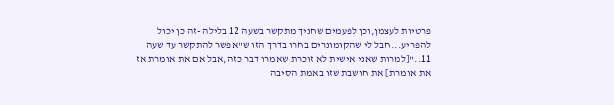פרטיות לעצמן,וכן לפעמים שחניך מתקשר בשעה 12 בלילה -זה כן יכול להפריע...חבל לי שהקומונרים בחרו בדרך הזו ש"אפשר להתקשר עד שעה 11.."[למרות שאני אישית לא זוכרת שאמרו דבר כזה,אבל אם את אומרת אז את אומרת] את חושבת שזו באמת הסיבה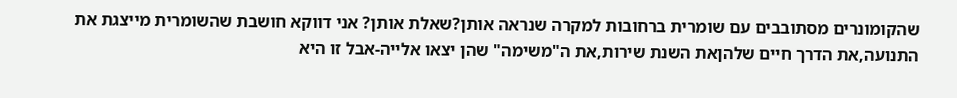שהקומונרים מסתובבים עם שומרית ברחובות למקרה שנראה אותן?שאלת אותן? אני דווקא חושבת שהשומרית מייצגת את התנועה,את הדרך חיים שלהןאת השנת שירות,את ה"משימה" שהן יצאו אלייה-אבל זו היא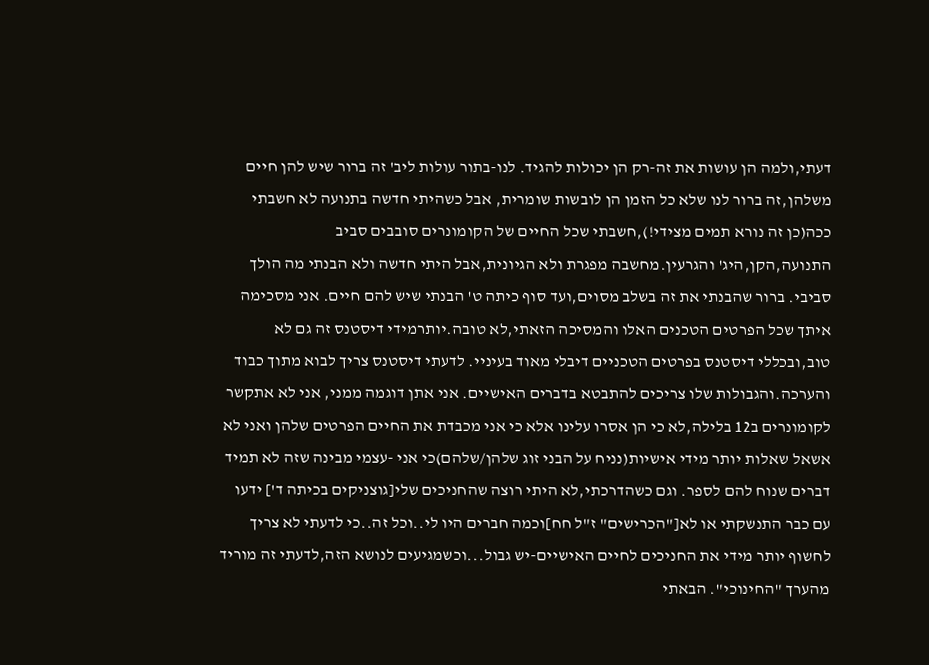דעתי,ולמה הן עושות את זה-רק הן יכולות להגיד. לנו-בתור עולות ליב' זה ברור שיש להן חיים משלהן,זה ברור לנו שלא כל הזמן הן לובשות שומרית, אבל כשהיתי חדשה בתנועה לא חשבתי ככה(כן זה נורא תמים מצידי!),חשבתי שכל החיים של הקומונרים סובבים סביב התנועה,הקן,היג' והגרעין.מחשבה מפגרת ולא הגיונית,אבל היתי חדשה ולא הבנתי מה הולך סביבי. ברור שהבנתי את זה בשלב מסוים,ועד סוף כיתה ט' הבנתי שיש להם חיים. אני מסכימה איתך שכל הפרטים הטכנים האלו והמסיכה הזאתי,לא טובה.יותרמידי דיסטנס זה גם לא טוב,ובכללי דיסטנס בפרטים הטכניים דיבלי מאוד בעיניי. לדעתי דיסטנס צריך לבוא מתוך כבוד והערכה.והגבולות שלו צריכים להתבטא בדברים האישיים. אני אתן דוגמה ממני, אני לא אתקשר לקומונרים ב12 בלילה,לא כי הן אסרו עלינו אלא כי אני מכבדת את החיים הפרטים שלהן ואני לא אשאל שאלות יותר מידי אישיות(נניח על הבני זוג שלהן/שלהם)כי אני -עצמי מבינה שזה לא תמיד דברים שנוח להם לספר. וגם כשהדרכתי,לא היתי רוצה שהחניכים שלי[גוצניקים בכיתה ד'] ידעו עם כבר התנשקתי או לא["הכרישים" ז"ל חח]וכמה חברים היו לי..וכל זה..כי לדעתי לא צריך לחשוף יותר מידי את החניכים לחיים האישיים-יש גבול...וכשמגיעים לנושא הזה,לדעתי זה מוריד מהערך "החינוכי". הבאתי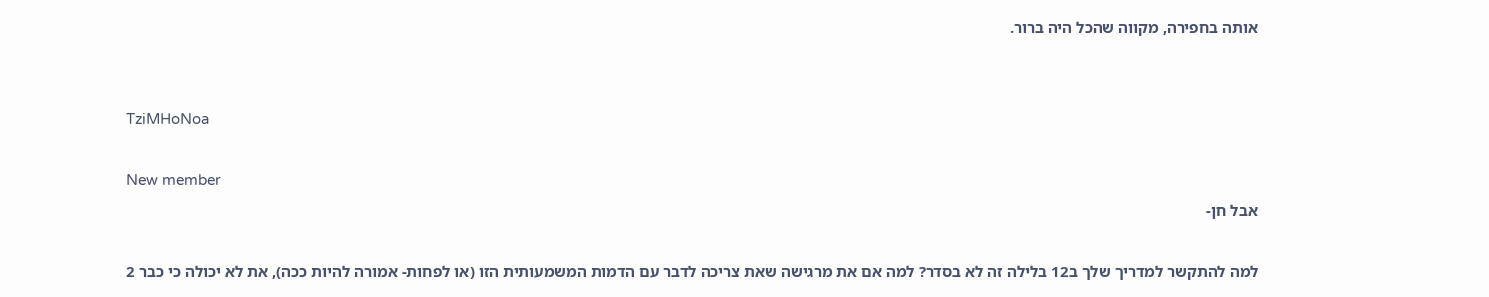אותה בחפירה, מקווה שהכל היה ברור.


TziMHoNoa

New member
אבל חן-

למה להתקשר למדריך שלך ב12 בלילה זה לא בסדר? למה אם את מרגישה שאת צריכה לדבר עם הדמות המשמעותית הזו (או לפחות- אמורה להיות ככה), את לא יכולה כי כבר 2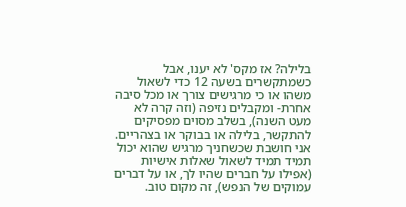בלילה? אז מקס' לא יענו, אבל כשמתקשרים בשעה 12 כדי לשאול משהו או כי מרגישים צורך או מכל סיבה אחרת- ומקבלים נזיפה (וזה קרה לא מעט השנה), בשלב מסוים מפסיקים להתקשר, בלילה או בבוקר או בצהריים. אני חושבת שכשחניך מרגיש שהוא יכול תמיד תמיד לשאול שאלות אישיות (אפילו על חברים שהיו לך, או על דברים עמוקים של הנפש), זה מקום טוב.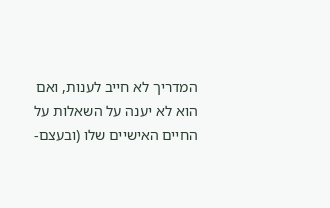המדריך לא חייב לענות, ואם הוא לא יענה על השאלות על החיים האישיים שלו (ובעצם-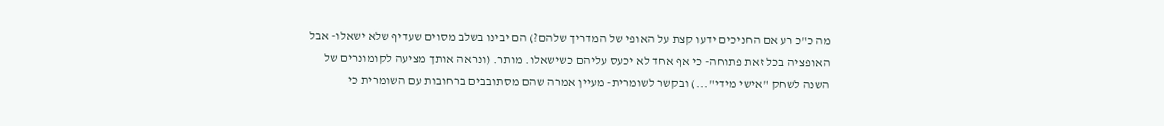מה כ"כ רע אם החניכים ידעו קצת על האופי של המדריך שלהם?) הם יבינו בשלב מסוים שעדיף שלא ישאלו- אבל האופציה בכל זאת פתוחה- כי אף אחד לא יכעס עליהם כשישאלו. מותר. (ונראה אותך מציעה לקומונרים של השנה לשחק "אישי מידי"...) ובקשר לשומרית- מעיין אמרה שהם מסתובבים ברחובות עם השומרית כי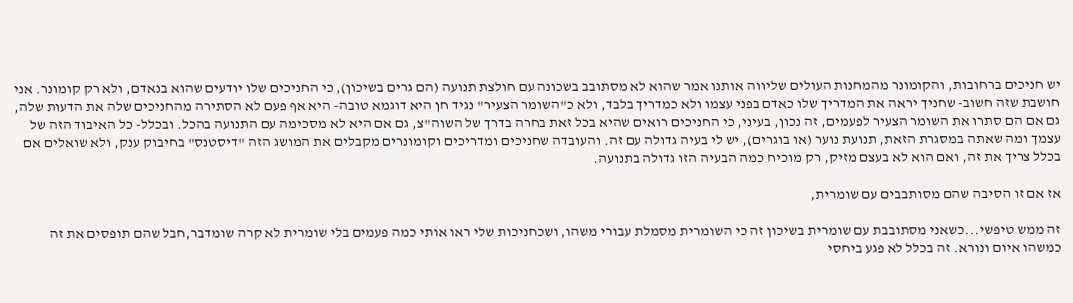יש חניכים ברחובות, והקומונר מהמחנות העולים שליווה אותנו אמר שהוא לא מסתובב בשכונה עם חולצת תנועה (הם גרים בשיכון), כי החניכים שלו יודעים שהוא בנאדם, ולא רק קומונר. אני חושבת שזה חשוב- שחניך יראה את המדריך שלו כאדם בפני עצמו ולא כמדריך בלבד, ולא כ"השומר הצעיר" נגיד חן היא דוגמא טובה- היא אף פעם לא הסתירה מהחניכים שלה את הדעות שלה, גם אם הם סתרו את השומר הצעיר לפעמים, זה נכון, בעיני, כי החניכים רואים שהיא בכל זאת בחרה בדרך של השוה"צ, גם אם היא לא מסכימה עם התנועה בהכל. ובכלל- כל האיבוד הזה של עצמך ומה שאתה במסגרת הזאת, תנועת נוער (או בוגרים), יש לי בעיה גדולה עם זה. והעובדה שחניכים ומדריכים וקומונרים מקבלים את המושג הזה "דיסטנס" בחיבוק ענק, ולא שואלים אם בכלל צריך את זה, ואם הוא לא בעצם מזיק, רק מוכיח כמה הבעיה הזו גדולה בתנועה.

אז אם זו הסיבה שהם מסותבבים עם שומרית,

זה ממש טיפשי...כשאני מסתובבת עם שומרית בשיכון זה כי השומרית מסמלת עבורי משהו, ושכחניכות שלי ראו אותי כמה פעמים בלי שומרית לא קרה שומדבר,חבל שהם תופסים את זה כמשהו איום ונורא. זה בכלל לא פגע ביחסי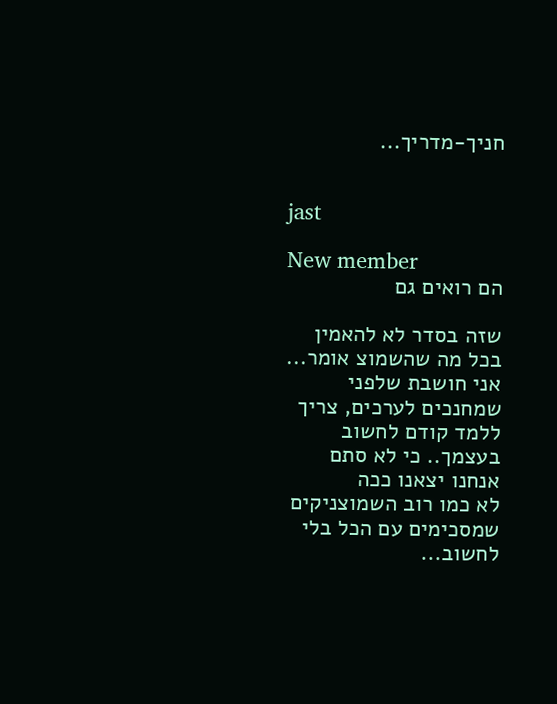חניך-מדריך...


jast

New member
הם רואים גם

שזה בסדר לא להאמין בכל מה שהשמוצ אומר... אני חושבת שלפני שמחנכים לערכים, צריך ללמד קודם לחשוב בעצמך.. כי לא סתם אנחנו יצאנו ככה
לא כמו רוב השמוצניקים שמסכימים עם הכל בלי לחשוב...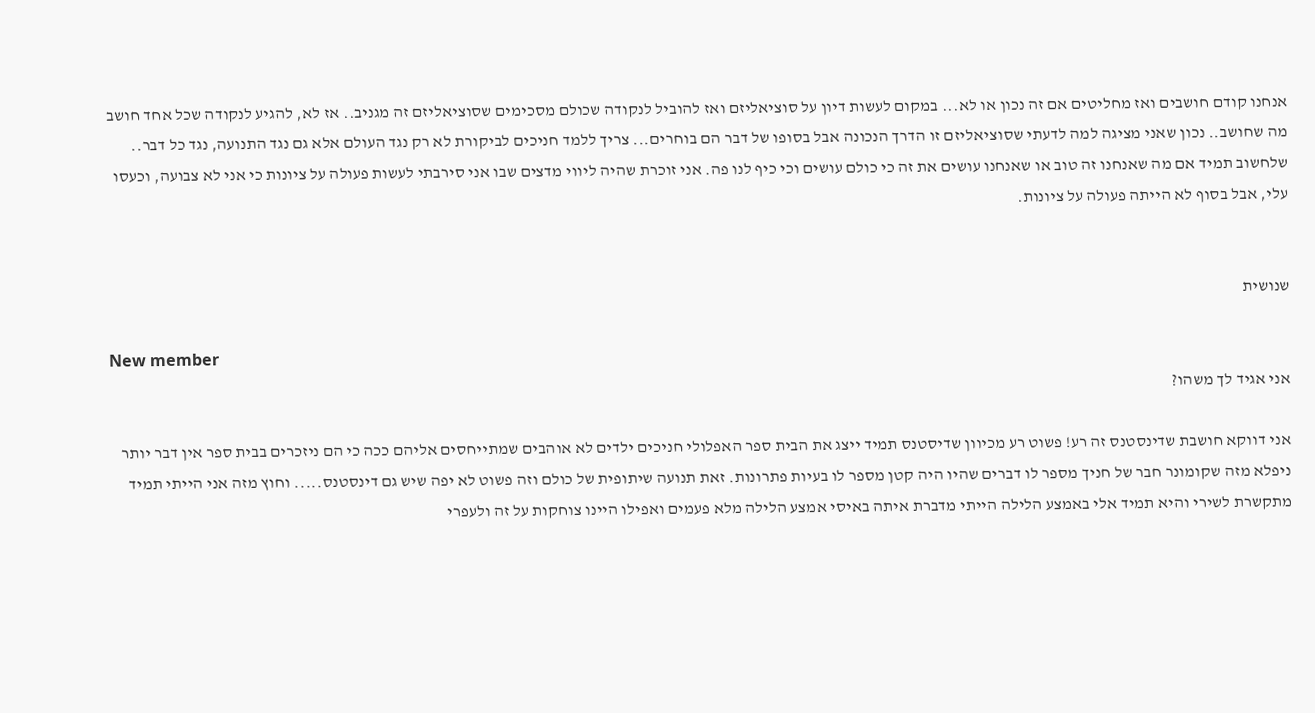אנחנו קודם חושבים ואז מחליטים אם זה נכון או לא... במקום לעשות דיון על סוציאליזם ואז להוביל לנקודה שכולם מסכימים שסוציאליזם זה מגניב.. אז לא, להגיע לנקודה שכל אחד חושב מה שחושב.. נכון שאני מציגה למה לדעתי שסוציאליזם זו הדרך הנכונה אבל בסופו של דבר הם בוחרים... צריך ללמד חניכים לביקורת לא רק נגד העולם אלא גם נגד התנועה, נגד כל דבר.. שלחשוב תמיד אם מה שאנחנו זה טוב או שאנחנו עושים את זה כי כולם עושים וכי כיף לנו פה. אני זוכרת שהיה ליווי מדצים שבו אני סירבתי לעשות פעולה על ציונות כי אני לא צבועה, וכעסו עלי, אבל בסוף לא הייתה פעולה על ציונות.


שנושית

New member
אני אגיד לך משהו?

אני דווקא חושבת שדינסטנס זה רע! פשוט רע מכיוון שדיסטנס תמיד ייצג את הבית ספר האפלולי חניכים ילדים לא אוהבים שמתייחסים אליהם ככה כי הם ניזכרים בבית ספר אין דבר יותר ניפלא מזה שקומונר חבר של חניך מספר לו דברים שהיו היה קטן מספר לו בעיות פתרונות. זאת תנועה שיתופית של כולם וזה פשוט לא יפה שיש גם דינסטנס..... וחוץ מזה אני הייתי תמיד מתקשרת לשירי והיא תמיד אלי באמצע הלילה הייתי מדברת איתה באיסי אמצע הלילה מלא פעמים ואפילו היינו צוחקות על זה ולעפרי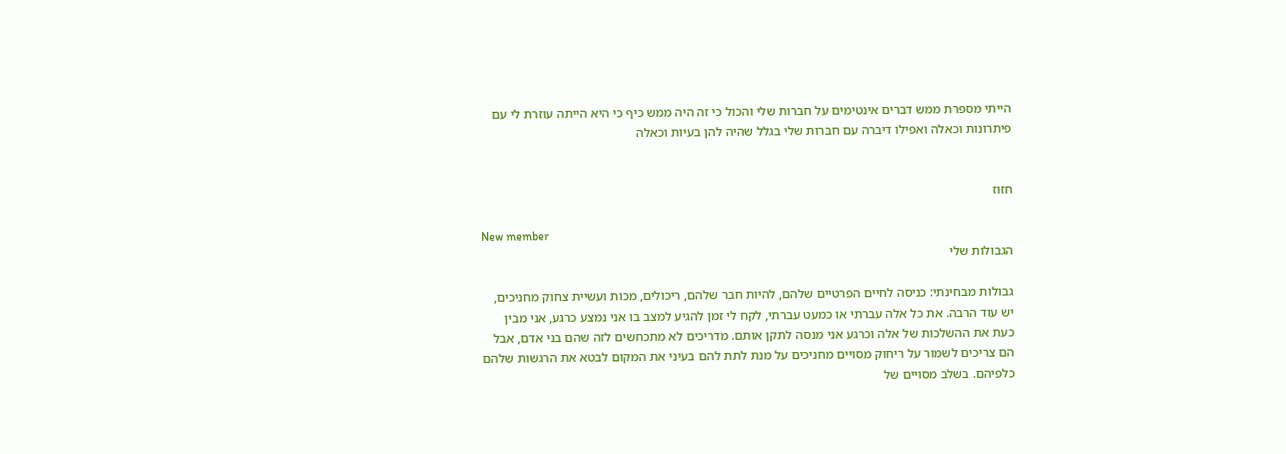הייתי מספרת ממש דברים אינטימים על חברות שלי והכול כי זה היה ממש כיף כי היא הייתה עוזרת לי עם פיתרונות וכאלה ואפילו דיברה עם חברות שלי בגלל שהיה להן בעיות וכאלה


חזוז

New member
הגבולות שלי

גבולות מבחינתי: כניסה לחיים הפרטיים שלהם, להיות חבר שלהם, ריכולים, מכות ועשיית צחוק מחניכים, יש עוד הרבה. את כל אלה עברתי או כמעט עברתי, לקח לי זמן להגיע למצב בו אני נמצע כרגע, אני מבין כעת את ההשלכות של אלה וכרגע אני מנסה לתקן אותם. מדריכים לא מתכחשים לזה שהם בני אדם, אבל הם צריכים לשמור על ריחוק מסויים מחניכים על מנת לתת להם בעיני את המקום לבטא את הרגשות שלהם כלפיהם. בשלב מסויים של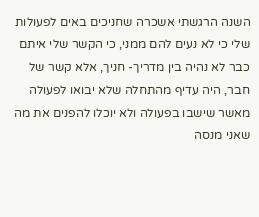השנה הרגשתי אשכרה שחניכים באים לפעולות שלי כי לא נעים להם ממני, כי הקשר שלי איתם כבר לא נהיה בין מדריך- חניך, אלא קשר של חבר, היה עדיף מהתחלה שלא יבואו לפעולה מאשר שישבו בפעולה ולא יוכלו להפנים את מה שאני מנסה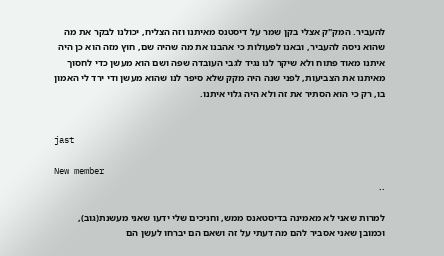להעביר. המק"ק אצלי בקן שמר על דיסטנס מאיתנו וזה הצליח, יכולנו לבקר את מה שהוא ניסה להעביר, ובאנו לפעולות כי אהבנו את מה שהיה שם, חוץ מזה הוא כן היה איתנו מאוד פתוח ולא שיקר לנו נגיד לגבי העובדה שפה ושם הוא מעשן כדי לחסוך מאיתנו את הצביעות, לפני שנה היה מקק שלא סיפר לנו שהוא מעשן ודי ירד לי האמון בו, רק כי הוא הסתיר את זה ולא היה גלוי איתנו.


jast

New member
..

למרות שאני לא מאמינה בדיסטאנס ממש, וחניכים שלי ידעו שאני מעשנת(גוב), וכמובן שאני אסביר להם מה דעתי על זה ושאם הם יברחו לעשן הם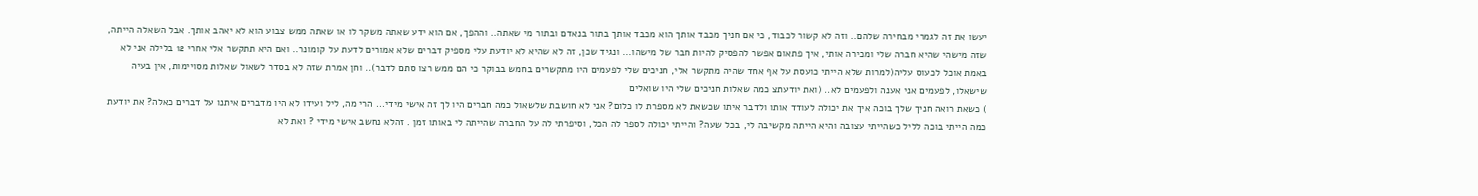יעשו את זה לגמרי מבחירה שלהם.. וזה לא קשור לכבוד, כי אם חניך מכבד אותך הוא מכבד אותך בתור בנאדם ובתור מי שאתה.. וההפך, אם הוא ידע שאתה משקר לו או שאתה ממש צבוע הוא לא יאהב אותך. אבל השאלה הייתה, שזה מישהי שהיא חברה שלי ומכירה אותי, איך פתאום אפשר להפסיק להיות חבר של מישהו... ונגיד שכן, זה לא שהיא לא יודעת עלי מספיק דברים שלא אמורים לדעת על קומונר.. ואם היא תתקשר אלי אחרי 12 בלילה אני לא באמת אוכל לכעוס עליה(למרות שלא הייתי כועסת על אף אחד שהיה מתקשר אלי, חניכים שלי לפעמים היו מתקשרים בחמש בבוקר כי הם ממש רצו סתם לדבר).. וחן אמרת שזה לא בסדר לשאול שאלות מסויימות, אין בעיה שישאלו, לפעמים אני אענה ולפעמים לא.. (ואת יודעתצ כמה שאלות חניכים שלי היו שואלים
) כשאת רואה חניך שלך בוכה איך את יכולה לעודד אותו ולדבר איתו שכשאת לא מספרת לו כלום? אני לא חושבת שלשאול כמה חברים היו לך זה אישי מידי... הרי מה, ליל ועידו לא היו מדברים איתנו על דברים כאלה? את יודעת כמה הייתי בוכה לליל כשהייתי עצובה והיא הייתה מקשיבה לי, בכל שעה? והייתי יכולה לספר לה הכל, וסיפרתי לה על החברה שהייתה לי באותו זמן . זהלא נחשב אישי מידי ? ואת לא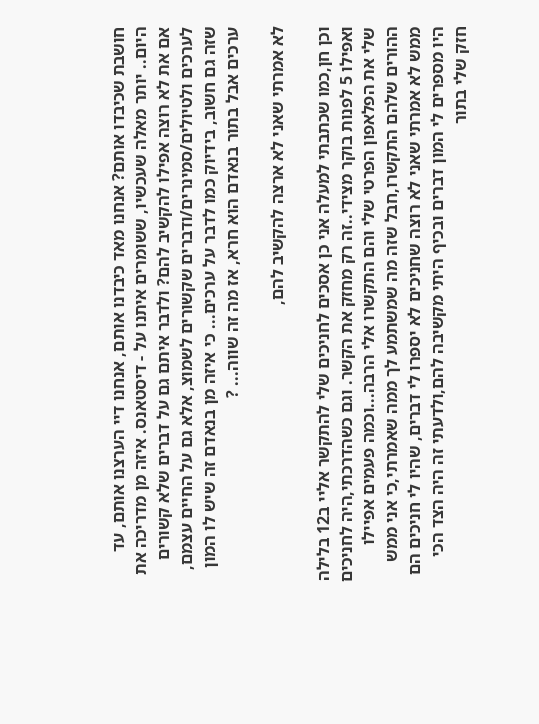חושבת שכיבדו אותם? אנחנו מאד כיבדנו אותם, אנחנו דיי הערצנו אותם, עד היום.. יותר מאלה שעכשיו, ששומרים איתנו על - דיסטאנס. איזה מן מדריכה את אם את לא רוצה אפילו להקשיב להם? ולדבר איתם גם על דברים שלא קשורים לערכים ולטיולים/סמינרים/ודברים שקשורים לשמוצ, אלא גם על החיים עצמם, שזה גם חשוב, בידיוק כמו לדבר על ערכים... כי איזה מן בנאדם זה שיש לו המון ערכים אבל בתור בנאדם הוא חרא, אז מה זה שווה... ?

לא אמרתי שאני לא ארצה להקשיב להם,

וכן חן,כמו שכתבתי למעלה אני כן אסכים לחניכים שלי להתקשר אליי ב12 בלילה ואפילו 5 לפנות בוקר מצידי..זה רק מחזק את הקשר. וגם כשהדרכתי,היה לחניכים שלי את הפלאפון הפרטי שלי והם התקשרו אלי הרבה...וכמה פעמים אפיילו ההורים שלהם התקשרו,חבל שזה מה שמשתמע לך ממה שאמרתי,כי אני ממש ממש לא אמרתי שאני לא רוצה שחניכים לא יספרו לי דברים, שהיו לי חניכים הם היו מספרים לי המון דברים ובכיף היתי מקשיבה להם,ולדעתי זה היה הצד הכי חזק שלי בתור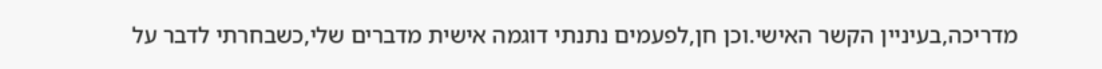מדריכה,בעיניין הקשר האישי.וכן חן,לפעמים נתנתי דוגמה אישית מדברים שלי,כשבחרתי לדבר על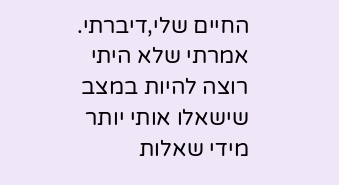החיים שלי,דיברתי. אמרתי שלא היתי רוצה להיות במצב שישאלו אותי יותר מידי שאלות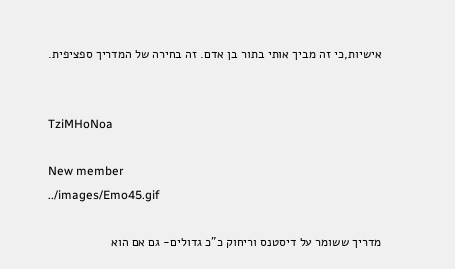אישיות,כי זה מביך אותי בתור בן אדם. זה בחירה של המדריך ספציפית.


TziMHoNoa

New member
../images/Emo45.gif

מדריך ששומר על דיסטנס וריחוק כ"כ גדולים- גם אם הוא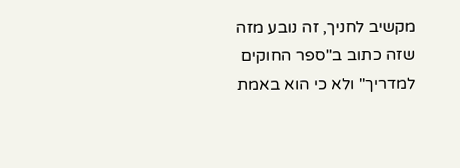מקשיב לחניך, זה נובע מזה שזה כתוב ב"ספר החוקים למדריך" ולא כי הוא באמת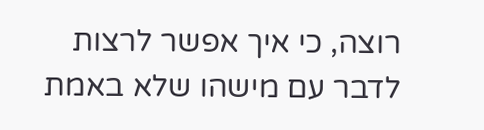רוצה, כי איך אפשר לרצות לדבר עם מישהו שלא באמת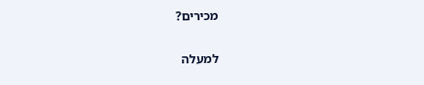מכירים?

למעלה